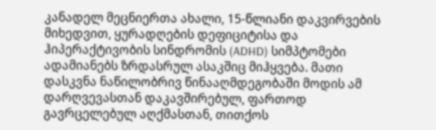კანადელ მეცნიერთა ახალი, 15-წლიანი დაკვირვების მიხედვით, ყურადღების დეფიციტისა და ჰიპერაქტივობის სინდრომის (ADHD) სიმპტომები ადამიანებს ზრდასრულ ასაკშიც მიჰყვება. მათი დასკვნა ნაწილობრივ წინააღმდეგობაში მოდის ამ დარღვევასთან დაკავშირებულ, ფართოდ გავრცელებულ აღქმასთან, თითქოს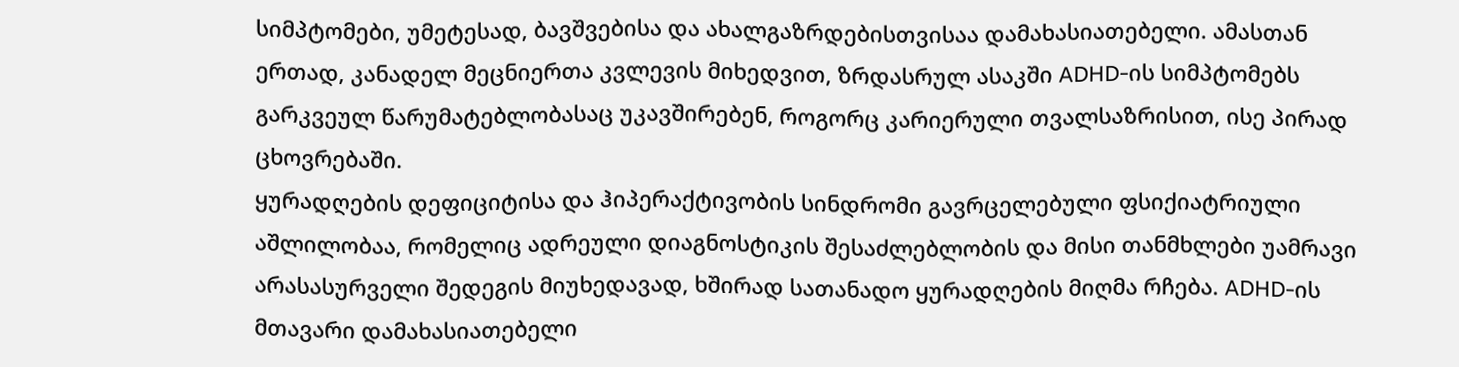სიმპტომები, უმეტესად, ბავშვებისა და ახალგაზრდებისთვისაა დამახასიათებელი. ამასთან ერთად, კანადელ მეცნიერთა კვლევის მიხედვით, ზრდასრულ ასაკში ADHD-ის სიმპტომებს გარკვეულ წარუმატებლობასაც უკავშირებენ, როგორც კარიერული თვალსაზრისით, ისე პირად ცხოვრებაში.
ყურადღების დეფიციტისა და ჰიპერაქტივობის სინდრომი გავრცელებული ფსიქიატრიული აშლილობაა, რომელიც ადრეული დიაგნოსტიკის შესაძლებლობის და მისი თანმხლები უამრავი არასასურველი შედეგის მიუხედავად, ხშირად სათანადო ყურადღების მიღმა რჩება. ADHD-ის მთავარი დამახასიათებელი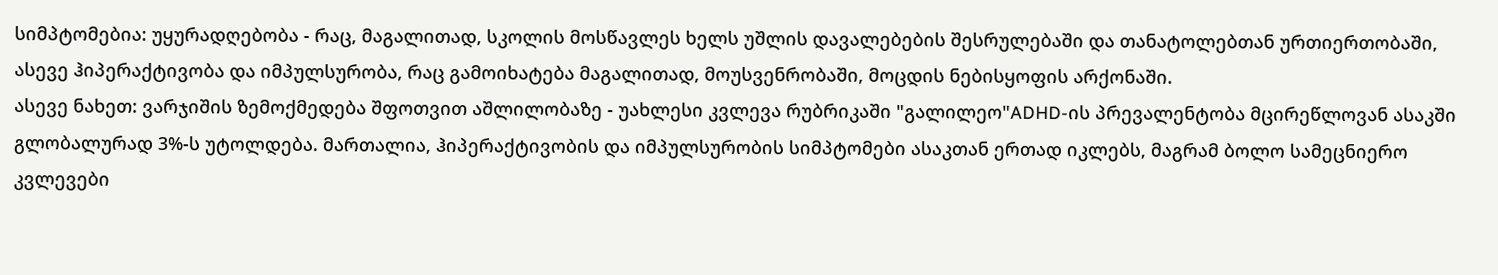სიმპტომებია: უყურადღებობა - რაც, მაგალითად, სკოლის მოსწავლეს ხელს უშლის დავალებების შესრულებაში და თანატოლებთან ურთიერთობაში, ასევე ჰიპერაქტივობა და იმპულსურობა, რაც გამოიხატება მაგალითად, მოუსვენრობაში, მოცდის ნებისყოფის არქონაში.
ასევე ნახეთ: ვარჯიშის ზემოქმედება შფოთვით აშლილობაზე - უახლესი კვლევა რუბრიკაში "გალილეო"ADHD-ის პრევალენტობა მცირეწლოვან ასაკში გლობალურად 3%-ს უტოლდება. მართალია, ჰიპერაქტივობის და იმპულსურობის სიმპტომები ასაკთან ერთად იკლებს, მაგრამ ბოლო სამეცნიერო კვლევები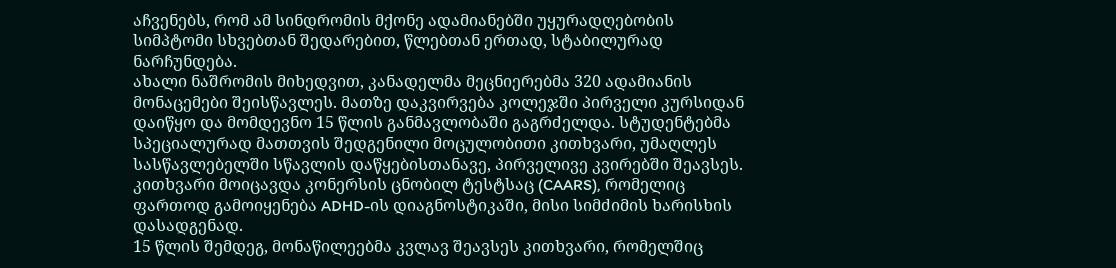აჩვენებს, რომ ამ სინდრომის მქონე ადამიანებში უყურადღებობის სიმპტომი სხვებთან შედარებით, წლებთან ერთად, სტაბილურად ნარჩუნდება.
ახალი ნაშრომის მიხედვით, კანადელმა მეცნიერებმა 320 ადამიანის მონაცემები შეისწავლეს. მათზე დაკვირვება კოლეჯში პირველი კურსიდან დაიწყო და მომდევნო 15 წლის განმავლობაში გაგრძელდა. სტუდენტებმა სპეციალურად მათთვის შედგენილი მოცულობითი კითხვარი, უმაღლეს სასწავლებელში სწავლის დაწყებისთანავე, პირველივე კვირებში შეავსეს. კითხვარი მოიცავდა კონერსის ცნობილ ტესტსაც (CAARS), რომელიც ფართოდ გამოიყენება ADHD-ის დიაგნოსტიკაში, მისი სიმძიმის ხარისხის დასადგენად.
15 წლის შემდეგ, მონაწილეებმა კვლავ შეავსეს კითხვარი, რომელშიც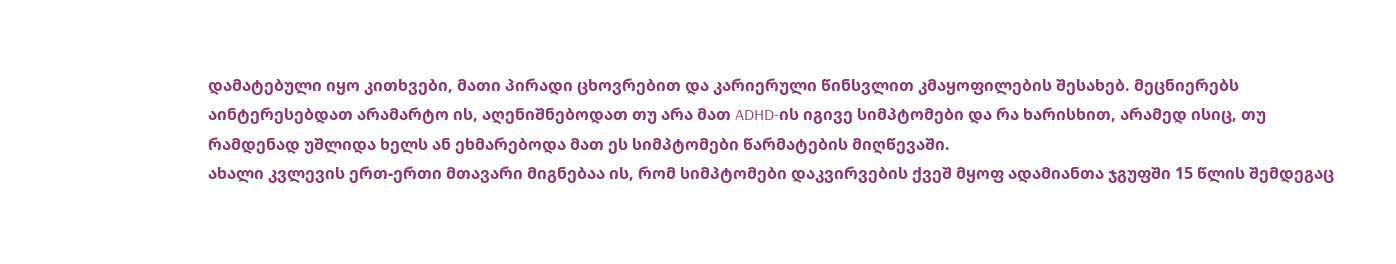დამატებული იყო კითხვები, მათი პირადი ცხოვრებით და კარიერული წინსვლით კმაყოფილების შესახებ. მეცნიერებს აინტერესებდათ არამარტო ის, აღენიშნებოდათ თუ არა მათ ADHD-ის იგივე სიმპტომები და რა ხარისხით, არამედ ისიც, თუ რამდენად უშლიდა ხელს ან ეხმარებოდა მათ ეს სიმპტომები წარმატების მიღწევაში.
ახალი კვლევის ერთ-ერთი მთავარი მიგნებაა ის, რომ სიმპტომები დაკვირვების ქვეშ მყოფ ადამიანთა ჯგუფში 15 წლის შემდეგაც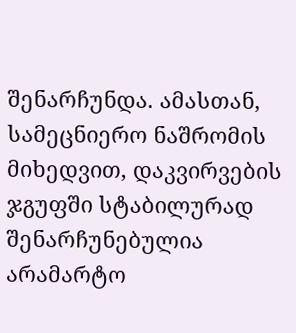შენარჩუნდა. ამასთან, სამეცნიერო ნაშრომის მიხედვით, დაკვირვების ჯგუფში სტაბილურად შენარჩუნებულია არამარტო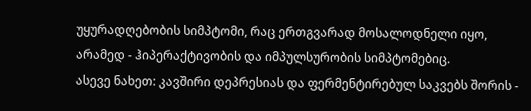უყურადღებობის სიმპტომი, რაც ერთგვარად მოსალოდნელი იყო, არამედ - ჰიპერაქტივობის და იმპულსურობის სიმპტომებიც.
ასევე ნახეთ: კავშირი დეპრესიას და ფერმენტირებულ საკვებს შორის -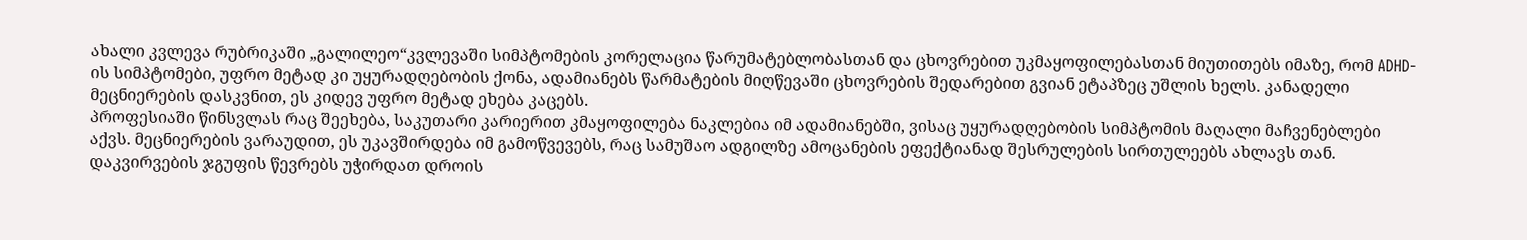ახალი კვლევა რუბრიკაში „გალილეო“კვლევაში სიმპტომების კორელაცია წარუმატებლობასთან და ცხოვრებით უკმაყოფილებასთან მიუთითებს იმაზე, რომ ADHD-ის სიმპტომები, უფრო მეტად კი უყურადღებობის ქონა, ადამიანებს წარმატების მიღწევაში ცხოვრების შედარებით გვიან ეტაპზეც უშლის ხელს. კანადელი მეცნიერების დასკვნით, ეს კიდევ უფრო მეტად ეხება კაცებს.
პროფესიაში წინსვლას რაც შეეხება, საკუთარი კარიერით კმაყოფილება ნაკლებია იმ ადამიანებში, ვისაც უყურადღებობის სიმპტომის მაღალი მაჩვენებლები აქვს. მეცნიერების ვარაუდით, ეს უკავშირდება იმ გამოწვევებს, რაც სამუშაო ადგილზე ამოცანების ეფექტიანად შესრულების სირთულეებს ახლავს თან. დაკვირვების ჯგუფის წევრებს უჭირდათ დროის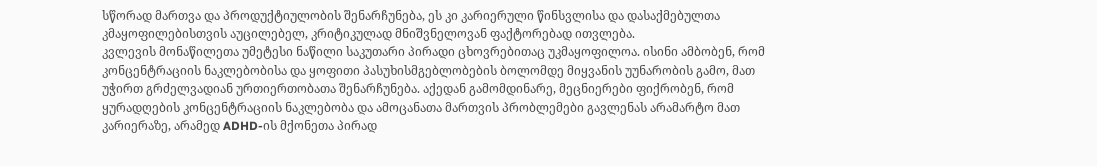სწორად მართვა და პროდუქტიულობის შენარჩუნება, ეს კი კარიერული წინსვლისა და დასაქმებულთა კმაყოფილებისთვის აუცილებელ, კრიტიკულად მნიშვნელოვან ფაქტორებად ითვლება.
კვლევის მონაწილეთა უმეტესი ნაწილი საკუთარი პირადი ცხოვრებითაც უკმაყოფილოა. ისინი ამბობენ, რომ კონცენტრაციის ნაკლებობისა და ყოფითი პასუხისმგებლობების ბოლომდე მიყვანის უუნარობის გამო, მათ უჭირთ გრძელვადიან ურთიერთობათა შენარჩუნება. აქედან გამომდინარე, მეცნიერები ფიქრობენ, რომ ყურადღების კონცენტრაციის ნაკლებობა და ამოცანათა მართვის პრობლემები გავლენას არამარტო მათ კარიერაზე, არამედ ADHD-ის მქონეთა პირად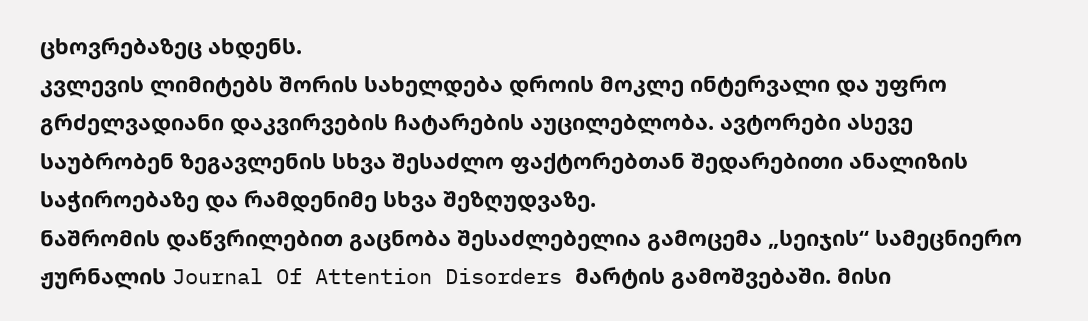ცხოვრებაზეც ახდენს.
კვლევის ლიმიტებს შორის სახელდება დროის მოკლე ინტერვალი და უფრო გრძელვადიანი დაკვირვების ჩატარების აუცილებლობა. ავტორები ასევე საუბრობენ ზეგავლენის სხვა შესაძლო ფაქტორებთან შედარებითი ანალიზის საჭიროებაზე და რამდენიმე სხვა შეზღუდვაზე.
ნაშრომის დაწვრილებით გაცნობა შესაძლებელია გამოცემა „სეიჯის“ სამეცნიერო ჟურნალის Journal Of Attention Disorders მარტის გამოშვებაში. მისი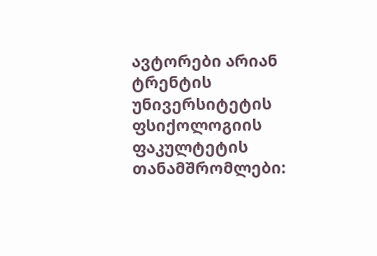ავტორები არიან ტრენტის უნივერსიტეტის ფსიქოლოგიის ფაკულტეტის თანამშრომლები: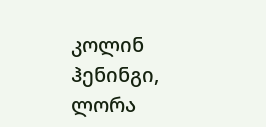კოლინ ჰენინგი, ლორა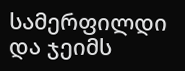სამერფილდი და ჯეიმს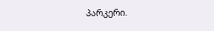პარკერი.